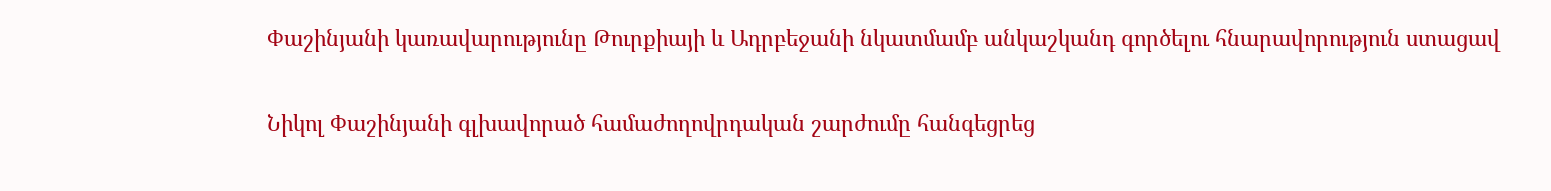Փաշինյանի կառավարությունը Թուրքիայի և Ադրբեջանի նկատմամբ անկաշկանդ գործելու հնարավորություն ստացավ

Նիկոլ Փաշինյանի գլխավորած համաժողովրդական շարժումը հանգեցրեց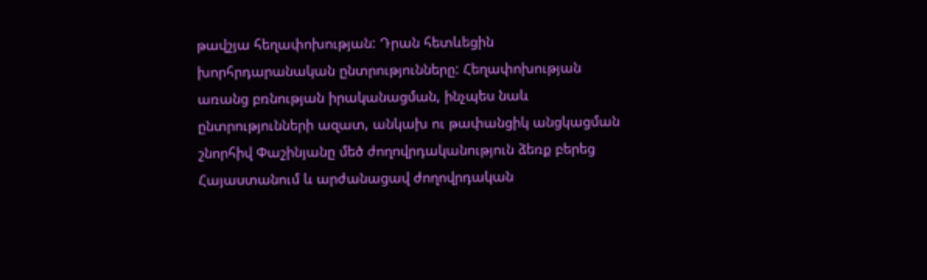թավշյա հեղափոխության: Դրան հետևեցին խորհրդարանական ընտրությունները: Հեղափոխության առանց բռնության իրականացման, ինչպես նաև ընտրությունների ազատ, անկախ ու թափանցիկ անցկացման շնորհիվ Փաշինյանը մեծ ժողովրդականություն ձեռք բերեց Հայաստանում և արժանացավ ժողովրդական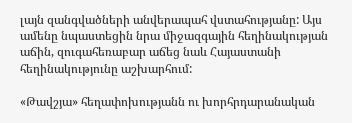լայն զանգվածների անվերապահ վստահությանը: Այս ամենը նպաստեցին նրա միջազգային հեղինակության աճին, զուգահեռաբար աճեց նաև Հայաստանի հեղինակությունը աշխարհում:

«Թավշյա» հեղափոխությանն ու խորհրդարանական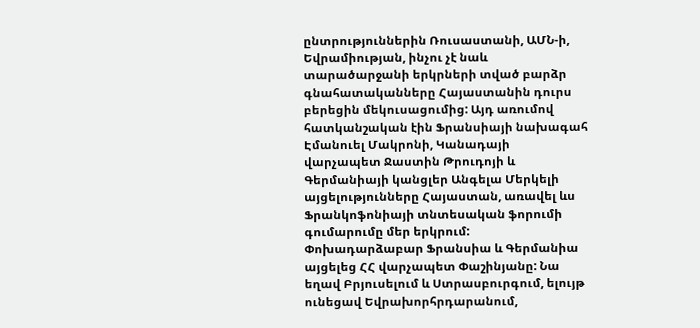ընտրություններին Ռուսաստանի, ԱՄՆ-ի, Եվրամիության, ինչու չէ նաև տարածարջանի երկրների տված բարձր գնահատականները Հայաստանին դուրս բերեցին մեկուսացումից: Այդ առումով հատկանշական էին Ֆրանսիայի նախագահ Էմանուել Մակրոնի, Կանադայի վարչապետ Ջաստին Թրուդոյի և Գերմանիայի կանցլեր Անգելա Մերկելի այցելությունները Հայաստան, առավել ևս Ֆրանկոֆոնիայի տնտեսական ֆորումի գումարումը մեր երկրում: Փոխադարձաբար Ֆրանսիա և Գերմանիա այցելեց ՀՀ վարչապետ Փաշինյանը: Նա եղավ Բրյուսելում և Ստրասբուրգում, ելույթ ունեցավ Եվրախորհրդարանում,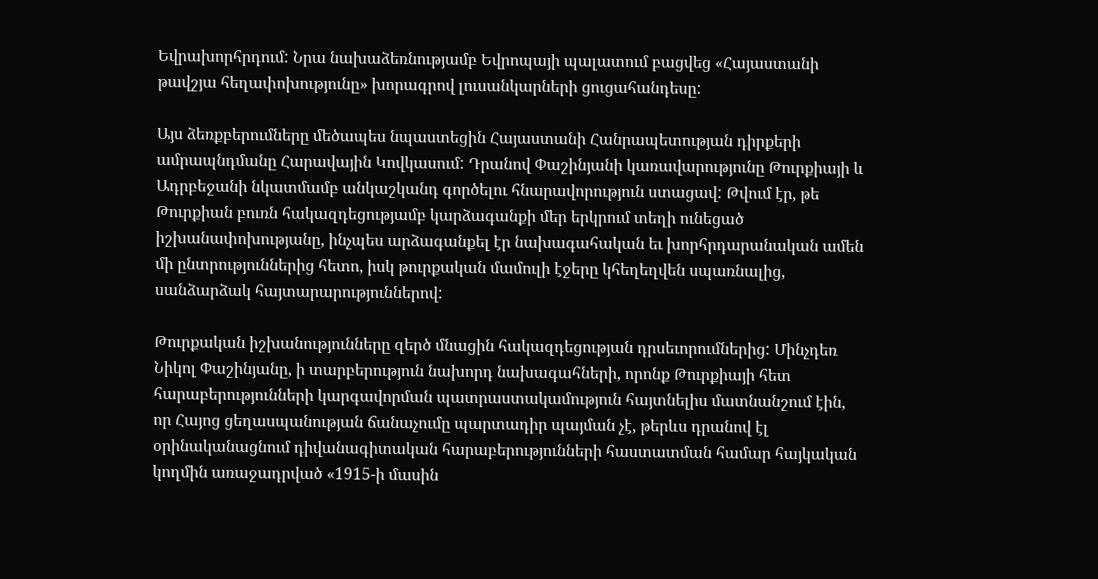Եվրախորհրդում: Նրա նախաձեռնությամբ Եվրոպայի պալատում բացվեց «Հայաստանի թավշյա հեղափոխությունը» խորագրով լուսանկարների ցուցահանդեսը:

Այս ձեռքբերումները մեծապես նպաստեցին Հայաստանի Հանրապետության դիրքերի ամրապնդմանը Հարավային Կովկասում: Դրանով Փաշինյանի կառավարությունը Թուրքիայի և Ադրբեջանի նկատմամբ անկաշկանդ գործելու հնարավորություն ստացավ: Թվում էր, թե Թուրքիան բուռն հակազդեցությամբ կարձագանքի մեր երկրում տեղի ունեցած իշխանափոխությանը, ինչպես արձագանքել էր նախագահական եւ խորհրդարանական ամեն մի ընտրություններից հետո, իսկ թուրքական մամուլի էջերը կհեղեղվեն սպառնալից, սանձարձակ հայտարարություններով:

Թուրքական իշխանությունները զերծ մնացին հակազդեցության դրսեւորումներից: Մինչդեռ Նիկոլ Փաշինյանը, ի տարբերություն նախորդ նախագահների, որոնք Թուրքիայի հետ հարաբերությունների կարգավորման պատրաստակամություն հայտնելիս մատնանշում էին, որ Հայոց ցեղասպանության ճանաչումը պարտադիր պայման չէ, թերևս դրանով էլ օրինականացնում դիվանագիտական հարաբերությունների հաստատման համար հայկական կողմին առաջադրված «1915-ի մասին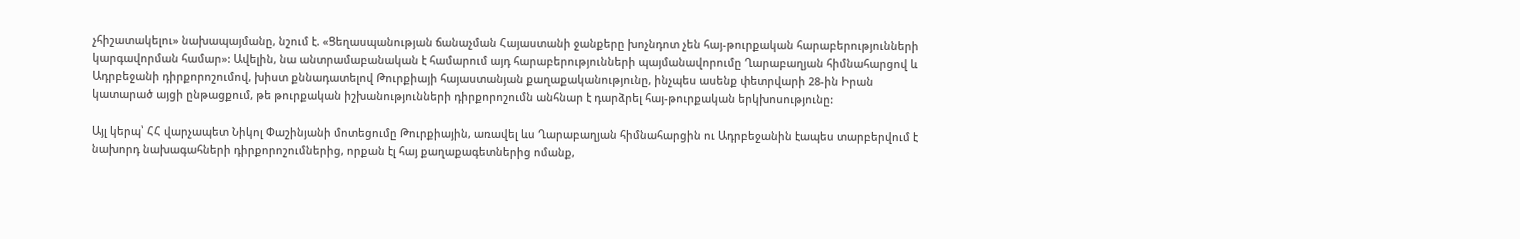չհիշատակելու» նախապայմանը, նշում է. «Ցեղասպանության ճանաչման Հայաստանի ջանքերը խոչնդոտ չեն հայ-թուրքական հարաբերությունների կարգավորման համար»: Ավելին, նա անտրամաբանական է համարում այդ հարաբերությունների պայմանավորումը Ղարաբաղյան հիմնահարցով և Ադրբեջանի դիրքորոշումով, խիստ քննադատելով Թուրքիայի հայաստանյան քաղաքականությունը, ինչպես ասենք փետրվարի 28-ին Իրան կատարած այցի ընթացքում, թե թուրքական իշխանությունների դիրքորոշումն անհնար է դարձրել հայ-թուրքական երկխոսությունը:

Այլ կերպ՝ ՀՀ վարչապետ Նիկոլ Փաշինյանի մոտեցումը Թուրքիային, առավել ևս Ղարաբաղյան հիմնահարցին ու Ադրբեջանին էապես տարբերվում է նախորդ նախագահների դիրքորոշումներից, որքան էլ հայ քաղաքագետներից ոմանք,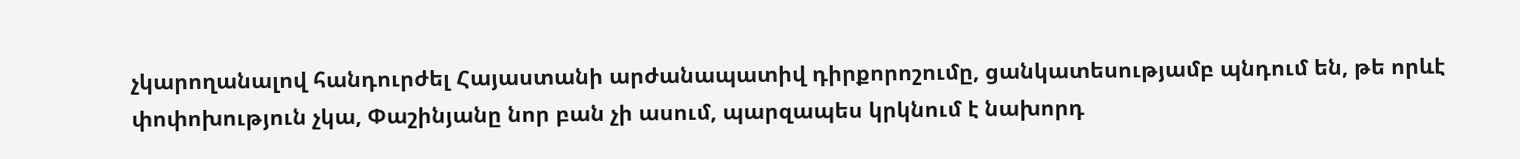չկարողանալով հանդուրժել Հայաստանի արժանապատիվ դիրքորոշումը, ցանկատեսությամբ պնդում են, թե որևէ փոփոխություն չկա, Փաշինյանը նոր բան չի ասում, պարզապես կրկնում է նախորդ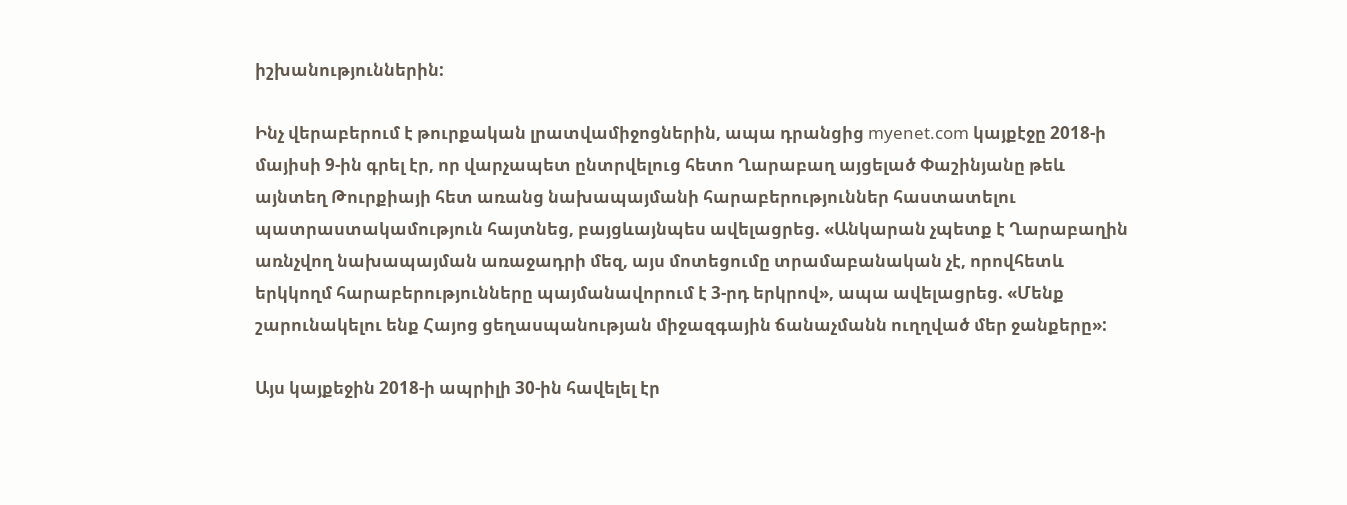իշխանություններին:

Ինչ վերաբերում է թուրքական լրատվամիջոցներին, ապա դրանցից myenet.com կայքէջը 2018-ի մայիսի 9-ին գրել էր, որ վարչապետ ընտրվելուց հետո Ղարաբաղ այցելած Փաշինյանը թեև այնտեղ Թուրքիայի հետ առանց նախապայմանի հարաբերություններ հաստատելու պատրաստակամություն հայտնեց, բայցևայնպես ավելացրեց. «Անկարան չպետք է Ղարաբաղին առնչվող նախապայման առաջադրի մեզ, այս մոտեցումը տրամաբանական չէ, որովհետև երկկողմ հարաբերությունները պայմանավորում է 3-րդ երկրով», ապա ավելացրեց. «Մենք շարունակելու ենք Հայոց ցեղասպանության միջազգային ճանաչմանն ուղղված մեր ջանքերը»:

Այս կայքեջին 2018-ի ապրիլի 30-ին հավելել էր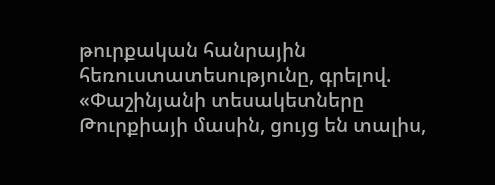թուրքական հանրային հեռուստատեսությունը, գրելով. «Փաշինյանի տեսակետները Թուրքիայի մասին, ցույց են տալիս,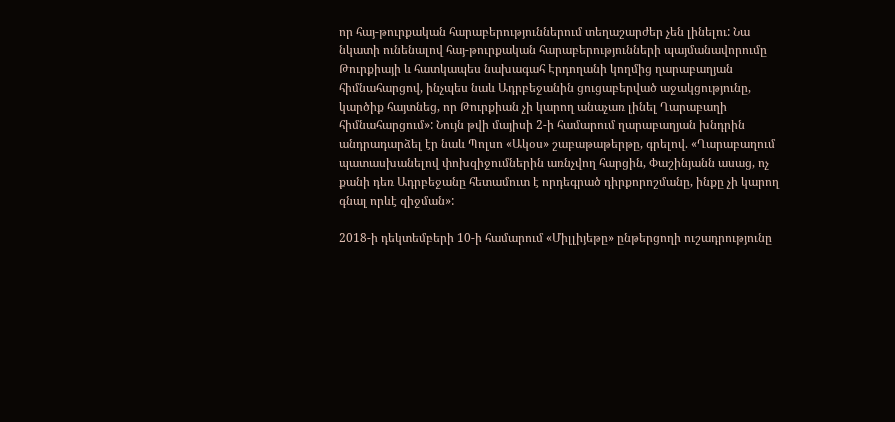որ հայ-թուրքական հարաբերություններում տեղաշարժեր չեն լինելու: Նա նկատի ունենալով հայ-թուրքական հարաբերությունների պայմանավորումը Թուրքիայի և հատկապես նախագահ Էրդողանի կողմից ղարաբաղյան հիմնահարցով, ինչպես նաև Ադրբեջանին ցուցաբերված աջակցությունը, կարծիք հայտնեց, որ Թուրքիան չի կարող անաչառ լինել Ղարաբաղի հիմնահարցում»: Նույն թվի մայիսի 2-ի համարում ղարաբաղյան խնդրին անդրադարձել էր նաև Պոլսո «Ակօս» շաբաթաթերթը, գրելով. «Ղարաբաղում պատասխանելով փոխզիջումներին առնչվող հարցին, Փաշինյանն ասաց, ոչ քանի դեռ Ադրբեջանը հետամուտ է որդեգրած դիրքորոշմանը, ինքը չի կարող գնալ որևէ զիջման»:

2018-ի դեկտեմբերի 10-ի համարում «Միլլիյեթը» ընթերցողի ուշադրությունը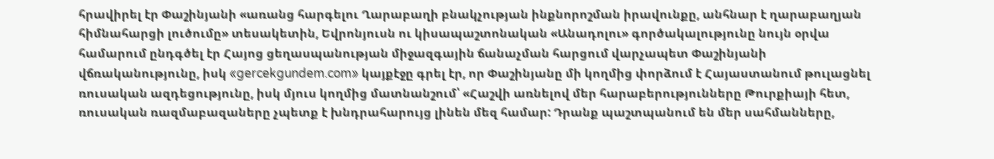հրավիրել էր Փաշինյանի «առանց հարգելու Ղարաբաղի բնակչության ինքնորոշման իրավունքը, անհնար է ղարաբաղյան հիմնահարցի լուծումը» տեսակետին, Եվրոնյուսն ու կիսապաշտոնական «Անադոլու» գործակալությունը նույն օրվա համարում ընդգծել էր Հայոց ցեղասպանության միջազգային ճանաչման հարցում վարչապետ Փաշինյանի վճռականությունը, իսկ «gercekgundem.com» կայքէջը գրել էր, որ Փաշինյանը մի կողմից փորձում է Հայաստանում թուլացնել ռուսական ազդեցությունը, իսկ մյուս կողմից մատնանշում՝ «Հաշվի առնելով մեր հարաբերությունները Թուրքիայի հետ, ռուսական ռազմաբազաները չպետք է խնդրահարույց լինեն մեզ համար: Դրանք պաշտպանում են մեր սահմանները,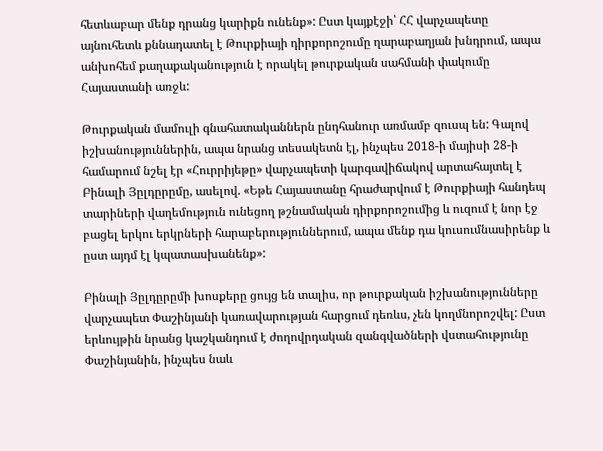հետևաբար մենք դրանց կարիքն ունենք»: Ըստ կայքէջի՝ ՀՀ վարչապետը այնուհետև քննադատել է Թուրքիայի դիրքորոշումը ղարաբաղյան խնդրում, ապա անխոհեմ քաղաքականություն է որակել թուրքական սահմանի փակումը Հայաստանի առջև:

Թուրքական մամուլի գնահատականներն ընդհանուր առմամբ զուսպ են: Գալով իշխանություններին, ապա նրանց տեսակետն էլ, ինչպես 2018-ի մայիսի 28-ի համարում նշել էր «Հուրրիյեթը» վարչապետի կարգավիճակով արտահայտել է Բինալի Յըլդըրըմը, ասելով. «Եթե Հայաստանը հրաժարվում է Թուրքիայի հանդեպ տարիների վաղեմություն ունեցող թշնամական դիրքորոշումից և ուզում է նոր էջ բացել երկու երկրների հարաբերություններում, ապա մենք դա կուսումնասիրենք և ըստ այդմ էլ կպատասխանենք»:

Բինալի Յըլդըրըմի խոսքերը ցույց են տալիս, որ թուրքական իշխանությունները վարչապետ Փաշինյանի կառավարության հարցում դեռևս, չեն կողմնորոշվել: Ըստ երևույթին նրանց կաշկանդում է ժողովրդական զանգվածների վստահությունը Փաշինյանին, ինչպես նաև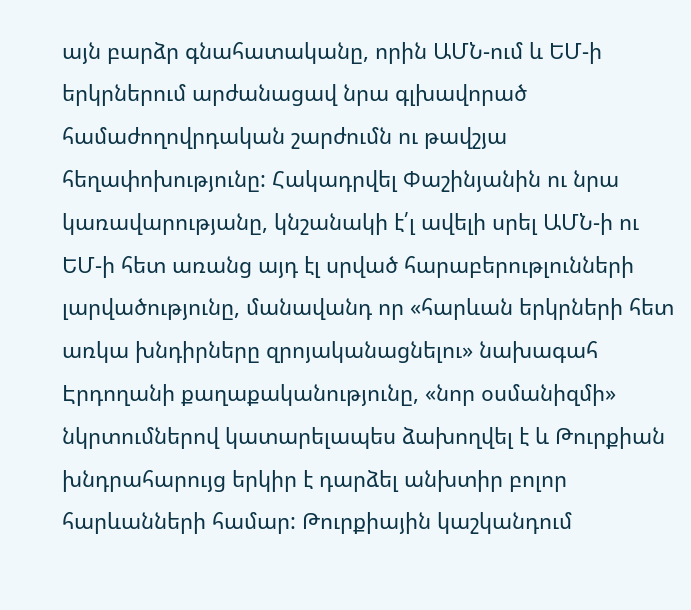այն բարձր գնահատականը, որին ԱՄՆ-ում և ԵՄ-ի երկրներում արժանացավ նրա գլխավորած համաժողովրդական շարժումն ու թավշյա հեղափոխությունը: Հակադրվել Փաշինյանին ու նրա կառավարությանը, կնշանակի է՛լ ավելի սրել ԱՄՆ-ի ու ԵՄ-ի հետ առանց այդ էլ սրված հարաբերութլունների լարվածությունը, մանավանդ որ «հարևան երկրների հետ առկա խնդիրները զրոյականացնելու» նախագահ Էրդողանի քաղաքականությունը, «նոր օսմանիզմի» նկրտումներով կատարելապես ձախողվել է և Թուրքիան խնդրահարույց երկիր է դարձել անխտիր բոլոր հարևանների համար: Թուրքիային կաշկանդում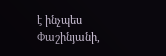է ինչպես Փաշինյանի,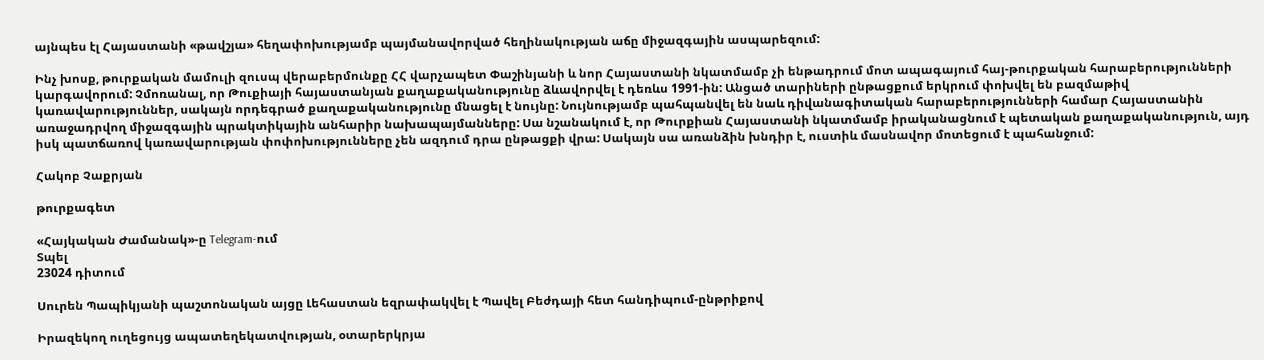այնպես էլ Հայաստանի «թավշյա» հեղափոխությամբ պայմանավորված հեղինակության աճը միջազգային ասպարեզում:

Ինչ խոսք, թուրքական մամուլի զուսպ վերաբերմունքը ՀՀ վարչապետ Փաշինյանի և նոր Հայաստանի նկատմամբ չի ենթադրում մոտ ապագայում հայ-թուրքական հարաբերությունների կարգավորում: Չմոռանալ, որ Թուքիայի հայաստանյան քաղաքականությունը ձևավորվել է դեռևս 1991-ին: Անցած տարիների ընթացքում երկրում փոխվել են բազմաթիվ կառավարություններ, սակայն որդեգրած քաղաքականությունը մնացել է նույնը: Նույնությամբ պահպանվել են նաև դիվանագիտական հարաբերությունների համար Հայաստանին առաջադրվող միջազգային պրակտիկային անհարիր նախապայմանները: Սա նշանակում է, որ Թուրքիան Հայաստանի նկատմամբ իրականացնում է պետական քաղաքականություն, այդ իսկ պատճառով կառավարության փոփոխությունները չեն ազդում դրա ընթացքի վրա: Սակայն սա առանձին խնդիր է, ուստիև մասնավոր մոտեցում է պահանջում:

Հակոբ Չաքրյան

թուրքագետ

«Հայկական Ժամանակ»-ը Telegram-ում
Տպել
23024 դիտում

Սուրեն Պապիկյանի պաշտոնական այցը Լեհաստան եզրափակվել է Պավել Բեժդայի հետ հանդիպում-ընթրիքով

Իրազեկող ուղեցույց ապատեղեկատվության, օտարերկրյա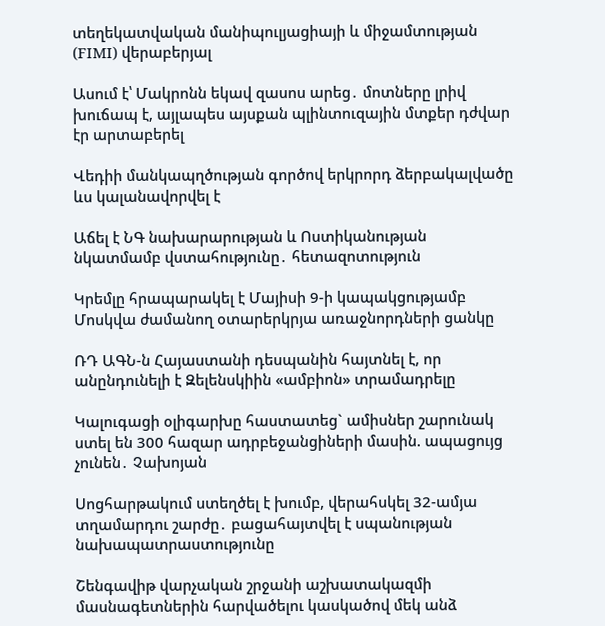տեղեկատվական մանիպուլյացիայի և միջամտության (FIMI) վերաբերյալ

Ասում է՝ Մակրոնն եկավ զասոս արեց․ մոտները լրիվ խուճապ է, այլապես այսքան պլինտուզային մտքեր դժվար էր արտաբերել

Վեդիի մանկապղծության գործով երկրորդ ձերբակալվածը ևս կալանավորվել է

Աճել է ՆԳ նախարարության և Ոստիկանության նկատմամբ վստահությունը․ հետազոտություն

Կրեմլը հրապարակել է Մայիսի 9-ի կապակցությամբ Մոսկվա ժամանող օտարերկրյա առաջնորդների ցանկը

ՌԴ ԱԳՆ-ն Հայաստանի դեսպանին հայտնել է, որ անընդունելի է Զելենսկիին «ամբիոն» տրամադրելը

Կալուգացի օլիգարխը հաստատեց` ամիսներ շարունակ ստել են 300 հազար ադրբեջանցիների մասին. ապացույց չունեն․ Չախոյան

Սոցհարթակում ստեղծել է խումբ, վերահսկել 32-ամյա տղամարդու շարժը․ բացահայտվել է սպանության նախապատրաստությունը

Շենգավիթ վարչական շրջանի աշխատակազմի մասնագետներին հարվածելու կասկածով մեկ անձ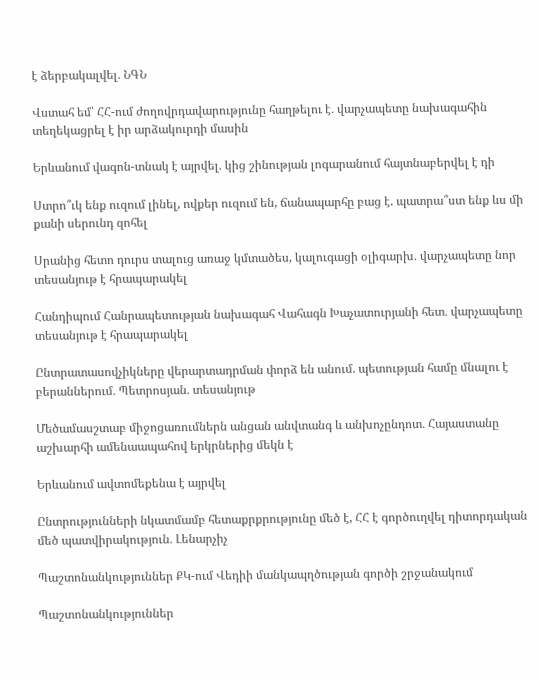է ձերբակալվել․ ՆԳՆ

Վստահ եմ՝ ՀՀ-ում ժողովրդավարությունը հաղթելու է․ վարչապետը նախագահին տեղեկացրել է իր արձակուրդի մասին

Երևանում վագոն-տնակ է այրվել․ կից շինության լոգարանում հայտնաբերվել է դի

Ստրո՞ւկ ենք ուզում լինել, ովքեր ուզում են, ճանապարհը բաց է. պատրա՞ստ ենք ևս մի քանի սերունդ զոհել

Սրանից հետո դուրս տալուց առաջ կմտածես, կալուգացի օլիգարխ․ վարչապետը նոր տեսանյութ է հրապարակել

Հանդիպում Հանրապետության նախագահ Վահագն Խաչատուրյանի հետ․ վարչապետը տեսանյութ է հրապարակել

Ընտրատասովչիկները վերարտադրման փորձ են անում. պետության համը մնալու է բերաններում․ Պետրոսյան․ տեսանյութ

Մեծամասշտաբ միջոցառումներն անցան անվտանգ և անխոչընդոտ․ Հայաստանը աշխարհի ամենաապահով երկրներից մեկն է

Երևանում ավտոմեքենա է այրվել

Ընտրությունների նկատմամբ հետաքրքրությունը մեծ է, ՀՀ է գործուղվել դիտորդական մեծ պատվիրակություն․ Լենարչիչ

Պաշտոնանկություններ ՔԿ-ում Վեդիի մանկապղծության գործի շրջանակում

Պաշտոնանկություններ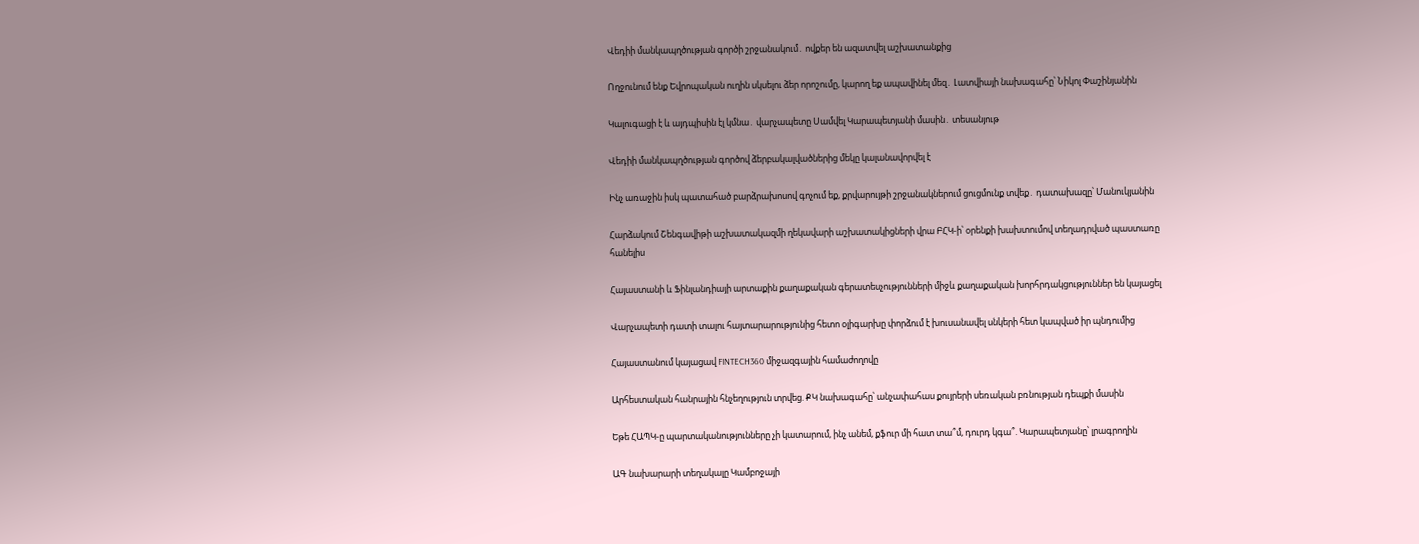Վեդիի մանկապղծության գործի շրջանակում․ ովքեր են ազատվել աշխատանքից

Ողջունում ենք Եվրոպական ուղին սկսելու ձեր որոշումը, կարող եք ապավինել մեզ․ Լատվիայի նախագահը՝ Նիկոլ Փաշինյանին

Կալուգացի է և այդպիսին էլ կմնա․ վարչապետը Սամվել Կարապետյանի մասին․ տեսանյութ

Վեդիի մանկապղծության գործով ձերբակալվածներից մեկը կալանավորվել է

Ինչ առաջին իսկ պատահած բարձրախոսով գոչում եք, քրվարույթի շրջանակներում ցուցմունք տվեք․ դատախազը՝ Մանուկյանին

Հարձակում Շենգավիթի աշխատակազմի ղեկավարի աշխատակիցների վրա ԲՀԿ-ի՝ օրենքի խախտումով տեղադրված պաստառը հանելիս

Հայաստանի և Ֆինլանդիայի արտաքին քաղաքական գերատեսչությունների միջև քաղաքական խորհրդակցություններ են կայացել

Վարչապետի դատի տալու հայտարարությունից հետո օլիգարխը փորձում է խուսանավել սնկերի հետ կապված իր պնդումից

Հայաստանում կայացավ FINTECH360 միջազգային համաժողովը

Արհեստական հանրային հնչեղություն տրվեց. ՔԿ նախագահը՝ անչափահաս քույրերի սեռական բռնության դեպքի մասին

Եթե ՀԱՊԿ-ը պարտականությունները չի կատարում, ինչ անեմ, քֆուր մի հատ տա՞մ, դուրդ կգա՞. Կարապետյանը՝ լրագրողին

ԱԳ նախարարի տեղակալը Կամբոջայի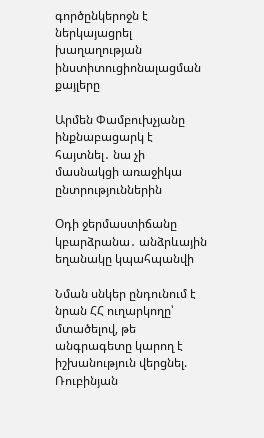գործընկերոջն է ներկայացրել խաղաղության ինստիտուցիոնալացման քայլերը

Արմեն Փամբուխչյանը ինքնաբացարկ է հայտնել․ նա չի մասնակցի առաջիկա ընտրություններին

Օդի ջերմաստիճանը կբարձրանա․ անձրևային եղանակը կպահպանվի

Նման սնկեր ընդունում է նրան ՀՀ ուղարկողը՝ մտածելով, թե անգրագետը կարող է իշխանություն վերցնել. Ռուբինյան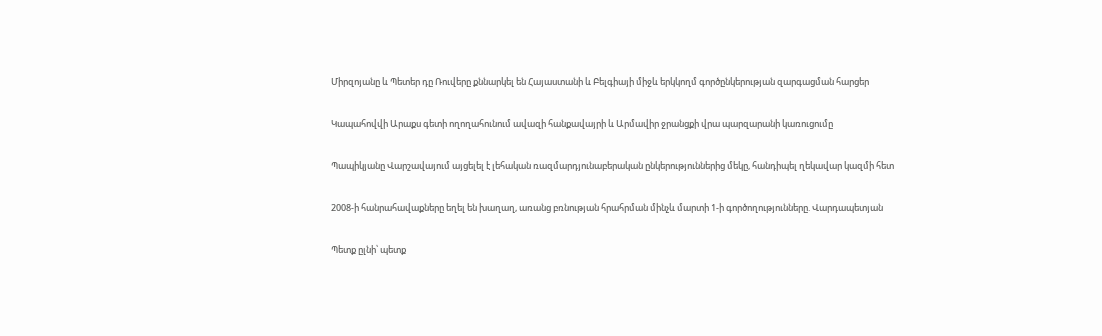Միրզոյանը և Պետեր դը Ռուվերը քննարկել են Հայաստանի և Բելգիայի միջև երկկողմ գործընկերության զարգացման հարցեր

Կապահովվի Արաքս գետի ողողահունում ավազի հանքավայրի և Արմավիր ջրանցքի վրա պարզարանի կառուցումը

Պապիկյանը Վարշավայում այցելել է լեհական ռազմարդյունաբերական ընկերություններից մեկը, հանդիպել ղեկավար կազմի հետ

2008-ի հանրահավաքները եղել են խաղաղ, առանց բռնության հրահրման մինչև մարտի 1-ի գործողությունները. Վարդապետյան

Պետք ըլնի՝ պետք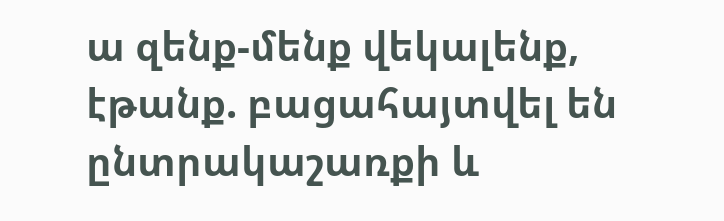ա զենք-մենք վեկալենք, էթանք. բացահայտվել են ընտրակաշառքի և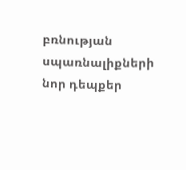բռնության սպառնալիքների նոր դեպքեր